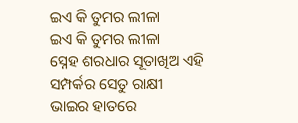ଇଏ କି ତୁମର ଲୀଳା
ଇଏ କି ତୁମର ଲୀଳା
ସ୍ନେହ ଶରଧାର ସୂତାଖିଅ ଏହି
ସମ୍ପର୍କର ସେତୁ ରାକ୍ଷୀ
ଭାଇର ହାତରେ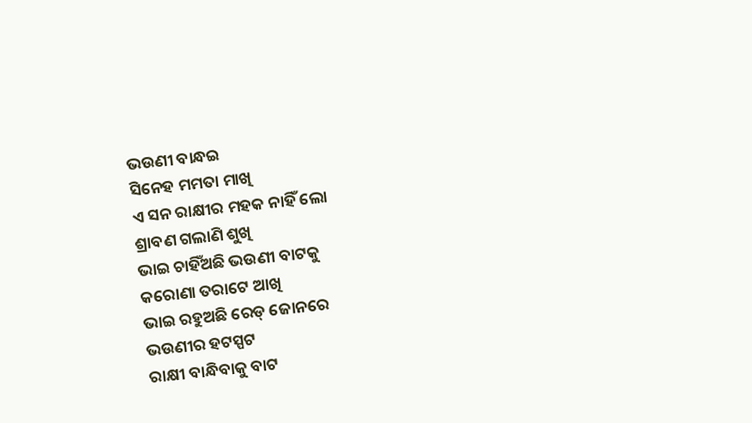ଭଉଣୀ ବାନ୍ଧଇ
ସିନେହ ମମତା ମାଖି
ଏ ସନ ରାକ୍ଷୀର ମହକ ନାହିଁ ଲୋ
ଶ୍ରାବଣ ଗଲାଣି ଶୁଖି
ଭାଇ ଚାହିଁଅଛି ଭଉଣୀ ବାଟକୁ
କରୋଣା ତରାଟେ ଆଖି
ଭାଇ ରହୁଅଛି ରେଡ୍ ଜୋନରେ
ଭଉଣୀର ହଟସ୍ପଟ
ରାକ୍ଷୀ ବାନ୍ଧିବାକୁ ବାଟ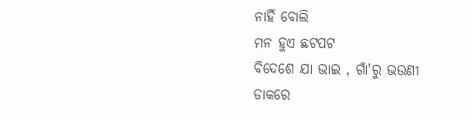ନାହିଁ ବୋଲି
ମନ ହୁଏ ଛଟପଟ
ବିଦେଶେ ଯା ଭାଇ , ଗାଁ'ରୁ ଭଉଣୀ
ଡାକରେ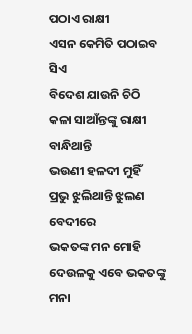ପଠାଏ ରାକ୍ଷୀ
ଏସନ କେମିତି ପଠାଇବ ସିଏ
ବିଦେଶ ଯାଉନି ଚିଠି
କଳା ସାଆଁନ୍ତଙ୍କୁ ରାକ୍ଷୀ ବାନ୍ଧିଥାନ୍ତି
ଭଉଣୀ ହଳଦୀ ମୁହିଁ
ପ୍ରଭୁ ଝୁଲିଥାନ୍ତି ଝୁଲଣ ବେଦୀରେ
ଭକତଙ୍କ ମନ ମୋହି
ଦେଉଳକୁ ଏବେ ଭକତଙ୍କୁ ମନା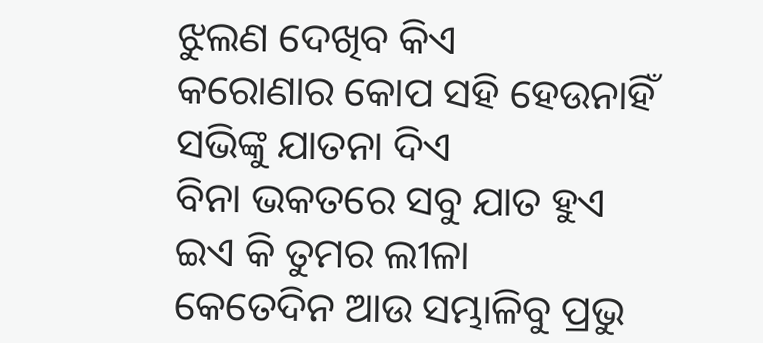ଝୁଲଣ ଦେଖିବ କିଏ
କରୋଣାର କୋପ ସହି ହେଉନାହିଁ
ସଭିଙ୍କୁ ଯାତନା ଦିଏ
ବିନା ଭକତରେ ସବୁ ଯାତ ହୁଏ
ଇଏ କି ତୁମର ଲୀଳା
କେତେଦିନ ଆଉ ସମ୍ଭାଳିବୁ ପ୍ରଭୁ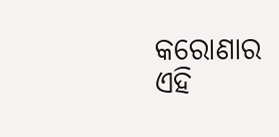କରୋଣାର ଏହି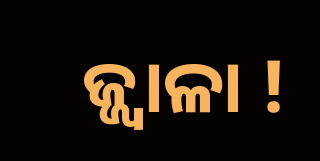ଜ୍ଜ୍ୱାଳା !